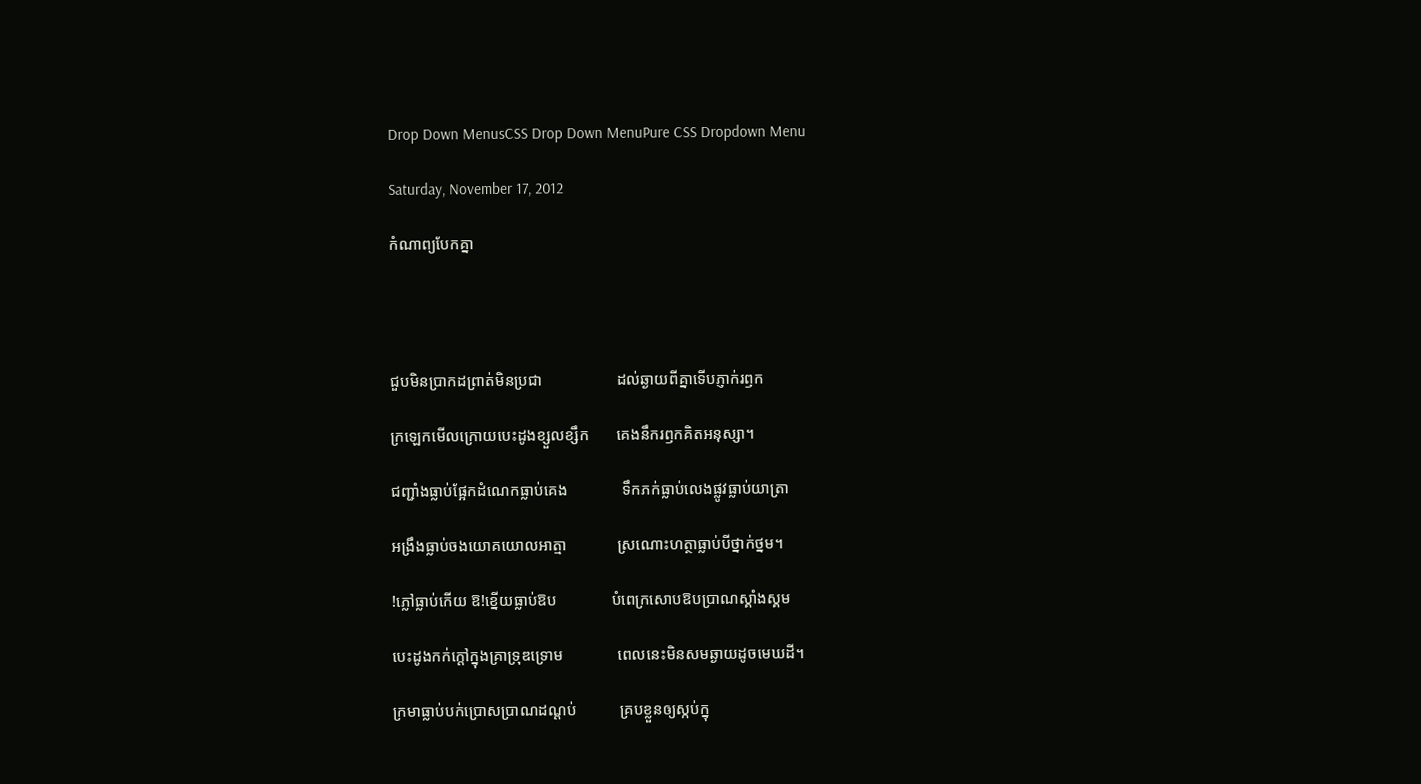Drop Down MenusCSS Drop Down MenuPure CSS Dropdown Menu

Saturday, November 17, 2012

កំណាព្យបែកគ្នា




ជួបមិនប្រាកដព្រាត់មិនប្រជា                   ដល់ឆ្ងាយពីគ្នាទើបភ្ញាក់រឭក

ក្រឡេកមើលក្រោយបេះដូងខ្សួលខ្សឹក       គេងនឹករឭកគិតអនុស្សា។

ជញ្ជាំងធ្លាប់ផ្អែកដំណេកធ្លាប់គេង              ទឹកភក់ធ្លាប់លេងផ្លូវធ្លាប់យាត្រា

អង្រឹងធ្លាប់ចងយោគយោលអាត្មា             ស្រណោះហត្ថាធ្លាប់បីថ្នាក់ថ្នម។

!ភ្លៅធ្លាប់កើយ ឱ!ខ្នើយធ្លាប់ឱប              បំពេក្រសោបឱបប្រាណស្គាំងស្គម

បេះដូងកក់ក្ដៅក្នុងគ្រាទ្រុឌទ្រោម              ពេលនេះមិនសមឆ្ងាយដូចមេឃដី។

ក្រមាធ្លាប់បក់ប្រោសប្រាណដណ្ដប់           គ្របខ្លួនឲ្យស្កប់ក្នុ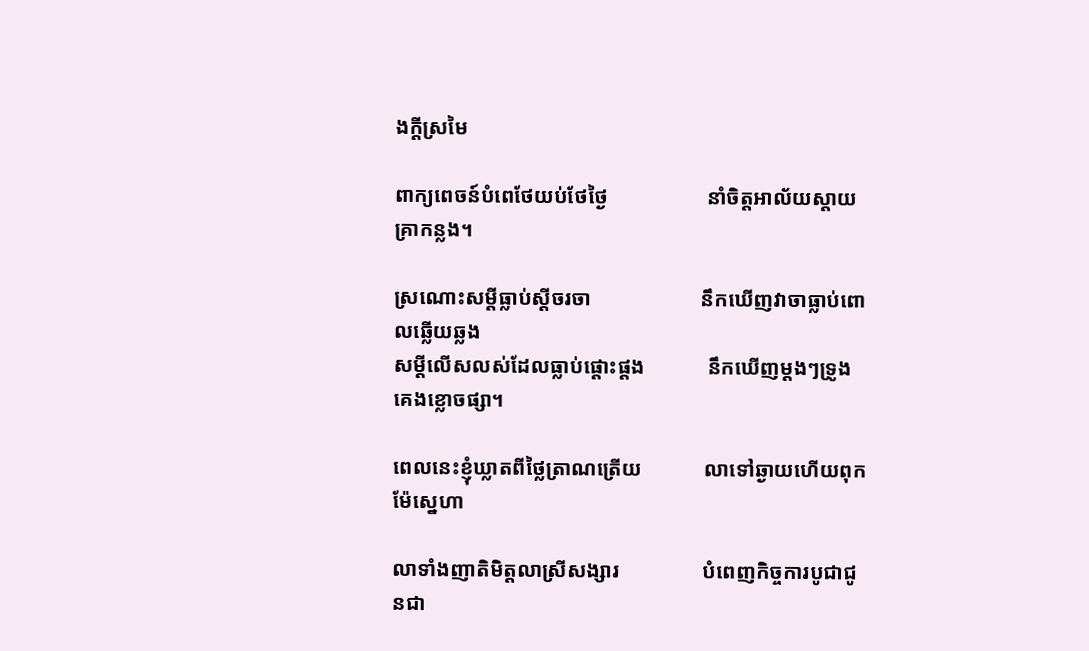ងក្ដីស្រមៃ

ពាក្យពេចន៍បំពេថែយប់ថែថ្ងៃ                   នាំចិត្តអាល័យស្ដាយគ្រាកន្លង។

ស្រណោះសម្ដីធ្លាប់ស្ដីចរចា                     នឹកឃើញវាចាធ្លាប់ពោលឆ្លើយឆ្លង
សម្ដីលើសលស់ដែលធ្លាប់ផ្ដោះផ្ដង            នឹកឃើញម្ដងៗទ្រូងគេងខ្លោចផ្សា។

ពេលនេះខ្ញុំឃ្លាតពីថ្លៃត្រាណត្រើយ            លាទៅឆ្ងាយហើយពុកម៉ែស្នេហា

លាទាំងញាតិមិត្តលាស្រីសង្សារ                បំពេញកិច្ចការបូជាជូនជា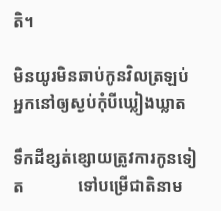តិ។

មិនយូរមិនឆាប់កូនវិលត្រឡប់                  អ្នកនៅឲ្យស្ងប់កុំបីឃ្លៀងឃ្លាត

ទឹកដីខ្សត់ខ្សោយត្រូវការកូនទៀត             ទៅបម្រើជាតិនាម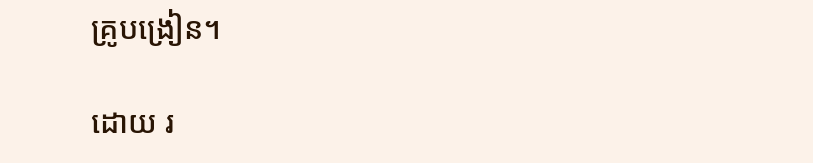គ្រូបង្រៀន។

ដោយ រ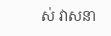ស់ វាសនា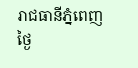រាជធានីភ្នំពេញ ថ្ងៃ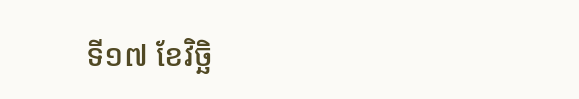ទី១៧ ខែវិច្ឆិ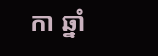កា ឆ្នាំ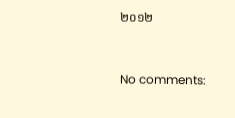២០១២



No comments: